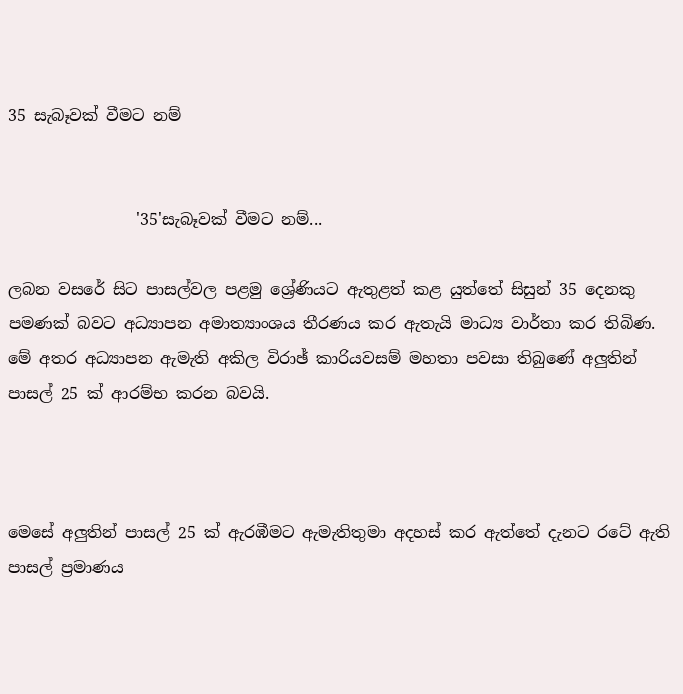35 සැබෑවක් වීමට නම්


                '35'සැබෑවක්‌ වීමට නම්...

ලබන වසරේ සිට පාසල්වල පළමු ශ්‍රේණියට ඇතුළත් කළ යුත්තේ සිසුන් 35 දෙනකු පමණක්‌ බවට අධ්‍යාපන අමාත්‍යාංශය තීරණය කර ඇතැයි මාධ්‍ය වාර්තා කර තිබිණ. මේ අතර අධ්‍යාපන ඇමැති අකිල විරාඡ් කාරියවසම් මහතා පවසා තිබුණේ අලුතින් පාසල් 25 ක්‌ ආරම්භ කරන බවයි.



මෙසේ අලුතින් පාසල් 25 ක්‌ ඇරඹීමට ඇමැතිතුමා අදහස්‌ කර ඇත්තේ දැනට රටේ ඇති පාසල් ප්‍රමාණය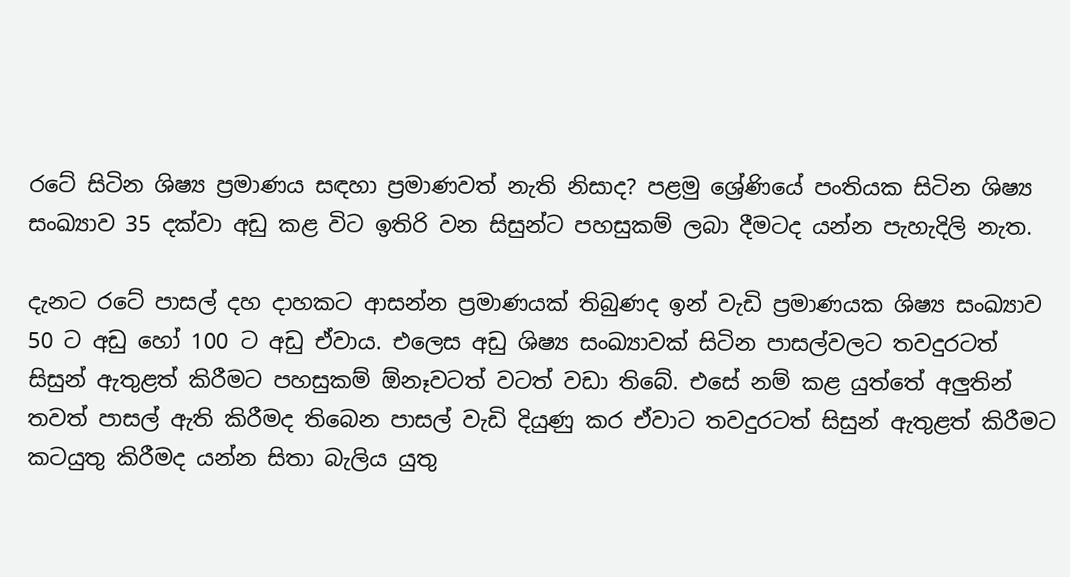රටේ සිටින ශිෂ්‍ය ප්‍රමාණය සඳහා ප්‍රමාණවත් නැති නිසාද? පළමු ශ්‍රේණියේ පංතියක සිටින ශිෂ්‍ය සංඛ්‍යාව 35 දක්‌වා අඩු කළ විට ඉතිරි වන සිසුන්ට පහසුකම් ලබා දීමටද යන්න පැහැදිලි නැත.

දැනට රටේ පාසල් දහ දාහකට ආසන්න ප්‍රමාණයක්‌ තිබුණද ඉන් වැඩි ප්‍රමාණයක ශිෂ්‍ය සංඛ්‍යාව 50 ට අඩු හෝ 100 ට අඩු ඒවාය. එලෙස අඩු ශිෂ්‍ය සංඛ්‍යාවක්‌ සිටින පාසල්වලට තවදුරටත් සිසුන් ඇතුළත් කිරීමට පහසුකම් ඕනෑවටත් වටත් වඩා තිබේ. එසේ නම් කළ යුත්තේ අලුතින් තවත් පාසල් ඇති කිරීමද තිබෙන පාසල් වැඩි දියුණු කර ඒවාට තවදුරටත් සිසුන් ඇතුළත් කිරීමට කටයුතු කිරීමද යන්න සිතා බැලිය යුතු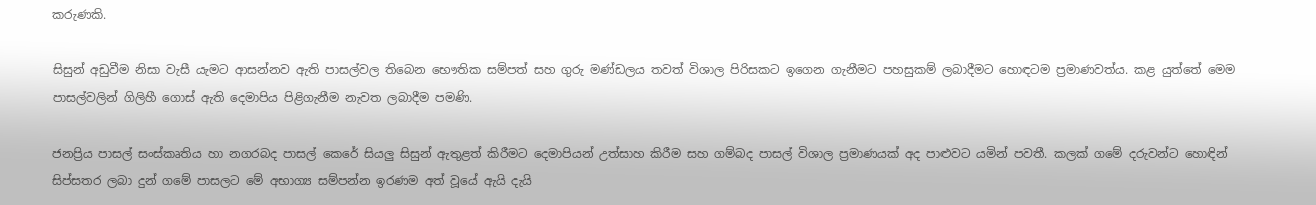කරුණකි.

සිසුන් අඩුවීම නිසා වැසී යැමට ආසන්නව ඇති පාසල්වල තිබෙන භෞතික සම්පත් සහ ගුරු මණ්‌ඩලය තවත් විශාල පිරිසකට ඉගෙන ගැනීමට පහසුකම් ලබාදීමට හොඳටම ප්‍රමාණවත්ය. කළ යුත්තේ මෙම පාසල්වලින් ගිලිහී ගොස්‌ ඇති දෙමාපිය පිළිගැනීම නැවත ලබාදීම පමණි.

ජනප්‍රිය පාසල් සංස්‌කෘතිය හා නගරබද පාසල් කෙරේ සියලු සිසුන් ඇතුළත් කිරීමට දෙමාපියන් උත්සාහ කිරීම සහ ගම්බද පාසල් විශාල ප්‍රමාණයක්‌ අද පාළුවට යමින් පවතී. කලක්‌ ගමේ දරුවන්ට හොඳින් සිප්සතර ලබා දුන් ගමේ පාසලට මේ අභාග්‍ය සම්පන්න ඉරණම අත් වූයේ ඇයි දැයි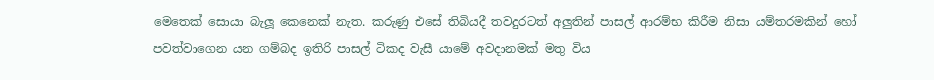මෙතෙක්‌ සොයා බැලූ කෙනෙක්‌ නැත. කරුණු එසේ තිබියදී තවදුරටත් අලුතින් පාසල් ආරම්භ කිරීම නිසා යම්තරමකින් හෝ පවත්වාගෙන යන ගම්බද ඉතිරි පාසල් ටිකද වැසී යාමේ අවදානමක්‌ මතු විය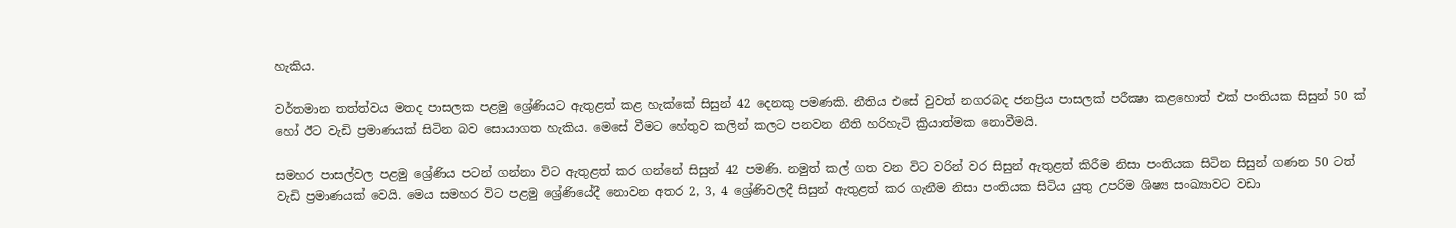හැකිය.

වර්තමාන තත්ත්වය මතද පාසලක පළමු ශ්‍රේණියට ඇතුළත් කළ හැක්‌කේ සිසුන් 42 දෙනකු පමණකි. නීතිය එසේ වුවත් නගරබද ජනප්‍රිය පාසලක්‌ පරීක්‍ෂා කළහොත් එක්‌ පංතියක සිසුන් 50 ක්‌ හෝ ඊට වැඩි ප්‍රමාණයක්‌ සිටින බව සොයාගත හැකිය. මෙසේ වීමට හේතුව කලින් කලට පනවන නීති හරිහැටි ක්‍රියාත්මක නොවීමයි.

සමහර පාසල්වල පළමු ශ්‍රේණිය පටන් ගන්නා විට ඇතුළත් කර ගන්නේ සිසුන් 42 පමණි. නමුත් කල් ගත වන විට වරින් වර සිසුන් ඇතුළත් කිරීම නිසා පංතියක සිටින සිසුන් ගණන 50 ටත් වැඩි ප්‍රමාණයක්‌ වෙයි. මෙය සමහර විට පළමු ශ්‍රේණියේදී නොවන අතර 2, 3, 4 ශ්‍රේණිවලදී සිසුන් ඇතුළත් කර ගැනීම නිසා පංතියක සිටිය යුතු උපරිම ශිෂ්‍ය සංඛ්‍යාවට වඩා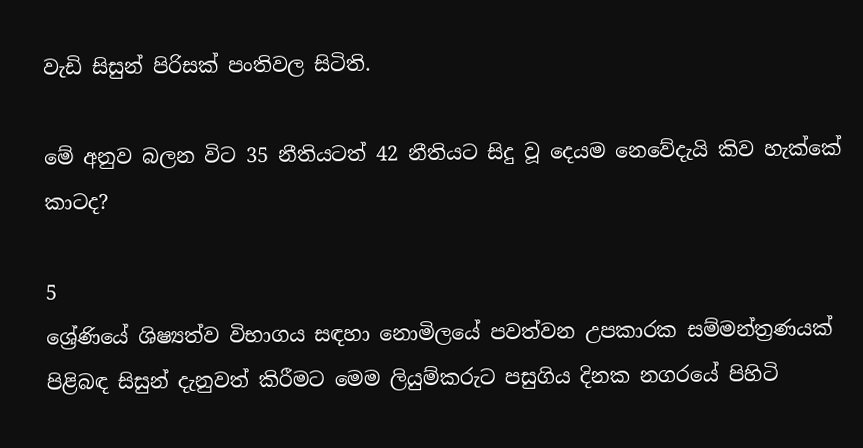වැඩි සිසුන් පිරිසක්‌ පංතිවල සිටිති.

මේ අනුව බලන විට 35 නීතියටත් 42 නීතියට සිදු වූ දෙයම නෙවේදැයි කිව හැක්‌කේ කාටද?

5
ශ්‍රේණියේ ශිෂ්‍යත්ව විභාගය සඳහා නොමිලයේ පවත්වන උපකාරක සම්මන්ත්‍රණයක්‌ පිළිබඳ සිසුන් දැනුවත් කිරීමට මෙම ලියුම්කරුට පසුගිය දිනක නගරයේ පිහිටි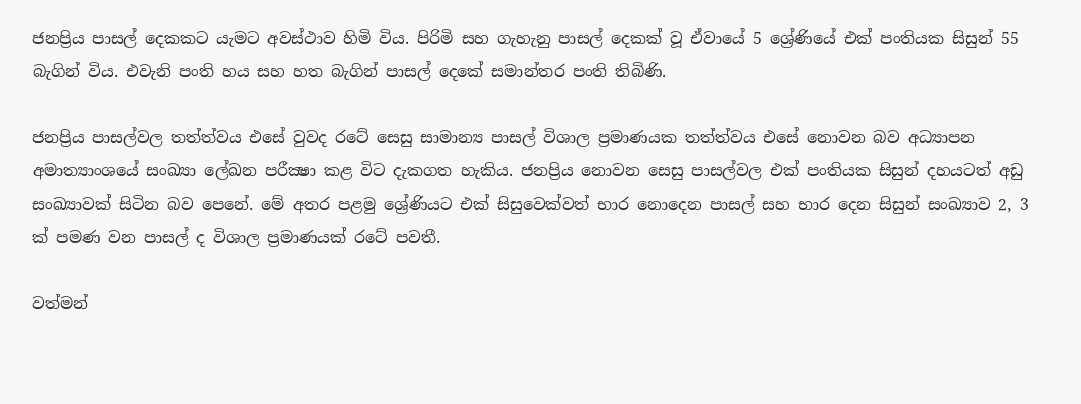ජනප්‍රිය පාසල් දෙකකට යැමට අවස්‌ථාව හිමි විය. පිරිමි සහ ගැහැනු පාසල් දෙකක්‌ වූ ඒවායේ 5 ශ්‍රේණියේ එක්‌ පංතියක සිසුන් 55 බැගින් විය. එවැනි පංති හය සහ හත බැගින් පාසල් දෙකේ සමාන්තර පංති තිබිණි.

ජනප්‍රිය පාසල්වල තත්ත්වය එසේ වුවද රටේ සෙසු සාමාන්‍ය පාසල් විශාල ප්‍රමාණයක තත්ත්වය එසේ නොවන බව අධ්‍යාපන අමාත්‍යාංශයේ සංඛ්‍යා ලේඛන පරීක්‍ෂා කළ විට දැකගත හැකිය. ජනප්‍රිය නොවන සෙසු පාසල්වල එක්‌ පංතියක සිසුන් දහයටත් අඩු සංඛ්‍යාවක්‌ සිටින බව පෙනේ. මේ අතර පළමු ශ්‍රේණියට එක්‌ සිසුවෙක්‌වත් භාර නොදෙන පාසල් සහ භාර දෙන සිසුන් සංඛ්‍යාව 2, 3 ක්‌ පමණ වන පාසල් ද විශාල ප්‍රමාණයක්‌ රටේ පවතී.

වත්මන්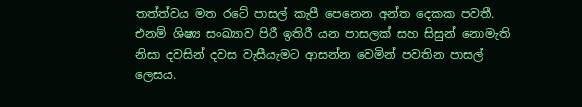තත්ත්වය මත රටේ පාසල් කැපී පෙනෙන අන්ත දෙකක පවතී. එනම් ශිෂ්‍ය සංඛ්‍යාව පිරී ඉතිරී යන පාසලක්‌ සහ සිසුන් නොමැති නිසා දවසින් දවස වැසීයැමට ආසන්න වෙමින් පවතින පාසල් ලෙසය.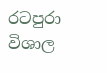රටපුරා විශාල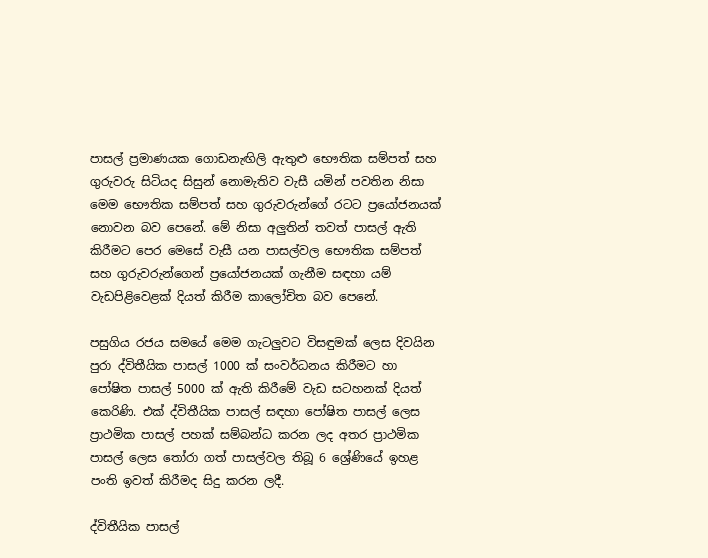පාසල් ප්‍රමාණයක ගොඩනැඟිලි ඇතුළු භෞතික සම්පත් සහ ගුරුවරු සිටියද සිසුන් නොමැතිව වැසී යමින් පවතින නිසා මෙම භෞතික සම්පත් සහ ගුරුවරුන්ගේ රටට ප්‍රයෝජනයක්‌ නොවන බව පෙනේ. මේ නිසා අලුතින් තවත් පාසල් ඇති කිරීමට පෙර මෙසේ වැසී යන පාසල්වල භෞතික සම්පත් සහ ගුරුවරුන්ගෙන් ප්‍රයෝජනයක්‌ ගැනීම සඳහා යම් වැඩපිළිවෙළක්‌ දියත් කිරීම කාලෝචිත බව පෙනේ.

පසුගිය රජය සමයේ මෙම ගැටලුවට විසඳුමක්‌ ලෙස දිවයින පුරා ද්විතීයික පාසල් 1000 ක්‌ සංවර්ධනය කිරීමට හා පෝෂිත පාසල් 5000 ක්‌ ඇති කිරීමේ වැඩ සටහනක්‌ දියත් කෙරිණි. එක්‌ ද්විතීයික පාසල් සඳහා පෝෂිත පාසල් ලෙස ප්‍රාථමික පාසල් පහක්‌ සම්බන්ධ කරන ලද අතර ප්‍රාථමික පාසල් ලෙස තෝරා ගත් පාසල්වල තිබූ 6 ශ්‍රේණියේ ඉහළ පංති ඉවත් කිරීමද සිදු කරන ලදී.

ද්විතීයික පාසල්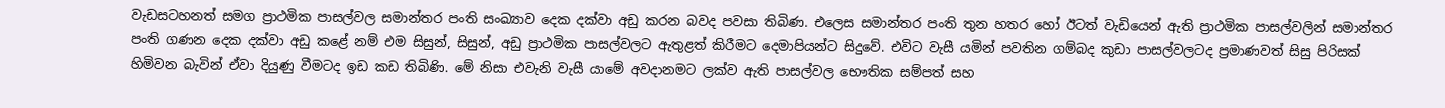වැඩසටහනත් සමග ප්‍රාථමික පාසල්වල සමාන්තර පංති සංඛ්‍යාව දෙක දක්‌වා අඩු කරන බවද පවසා තිබිණ. එලෙස සමාන්තර පංති තුන හතර හෝ ඊටත් වැඩියෙන් ඇති ප්‍රාථමික පාසල්වලින් සමාන්තර පංති ගණන දෙක දක්‌වා අඩු කළේ නම් එම සිසුන්, සිසුන්, අඩු ප්‍රාථමික පාසල්වලට ඇතුළත් කිරීමට දෙමාපියන්ට සිදුවේ. එවිට වැසී යමින් පවතින ගම්බද කුඩා පාසල්වලටද ප්‍රමාණවත් සිසු පිරිසක්‌ හිමිවන බැවින් ඒවා දියුණු වීමටද ඉඩ කඩ තිබිණි. මේ නිසා එවැනි වැසී යාමේ අවදානමට ලක්‌ව ඇති පාසල්වල භෞතික සම්පත් සහ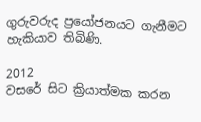ගුරුවරුද ප්‍රයෝජනයට ගැනීමට හැකියාව තිබිණි.

2012
වසරේ සිට ක්‍රියාත්මක කරන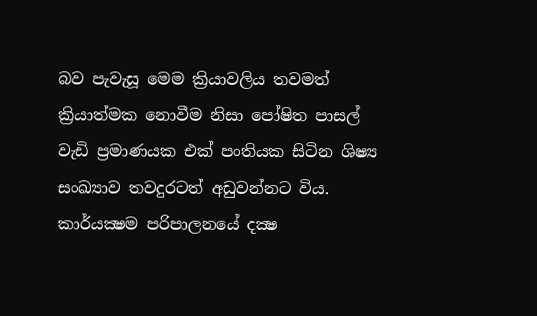බව පැවැසූ මෙම ක්‍රියාවලිය තවමත් ක්‍රියාත්මක නොවීම නිසා පෝෂිත පාසල් වැඩි ප්‍රමාණයක එක්‌ පංතියක සිටින ශිෂ්‍ය සංඛ්‍යාව තවදුරටත් අඩුවන්නට විය. කාර්යක්‍ෂම පරිපාලනයේ දක්‍ෂ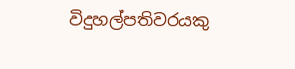විදුහල්පතිවරයකු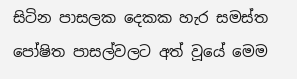සිටින පාසලක දෙකක හැර සමස්‌ත පෝෂිත පාසල්වලට අත් වූයේ මෙම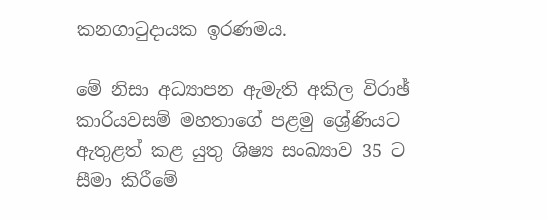කනගාටුදායක ඉරණමය.

මේ නිසා අධ්‍යාපන ඇමැති අකිල විරාඡ් කාරියවසම් මහතාගේ පළමු ශ්‍රේණියට ඇතුළත් කළ යුතු ශිෂ්‍ය සංඛ්‍යාව 35 ට සීමා කිරීමේ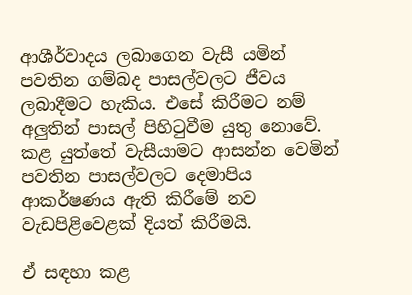ආශීර්වාදය ලබාගෙන වැසී යමින් පවතින ගම්බද පාසල්වලට ජීවය ලබාදීමට හැකිය. එසේ කිරීමට නම් අලුතින් පාසල් පිහිටුවීම යුතු නොවේ. කළ යුත්තේ වැසීයාමට ආසන්න වෙමින් පවතින පාසල්වලට දෙමාපිය ආකර්ෂණය ඇති කිරීමේ නව වැඩපිළිවෙළක්‌ දියත් කිරීමයි.

ඒ සඳහා කළ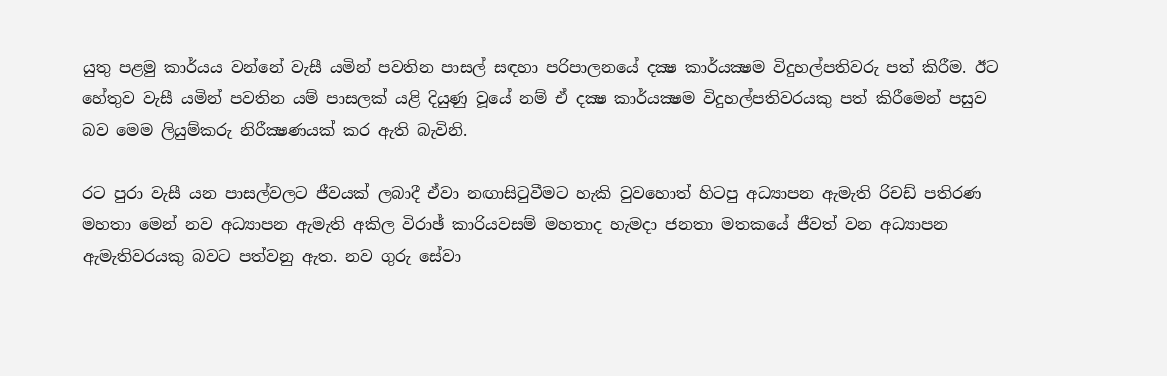යුතු පළමු කාර්යය වන්නේ වැසී යමින් පවතින පාසල් සඳහා පරිපාලනයේ දක්‍ෂ කාර්යක්‍ෂම විදුහල්පතිවරු පත් කිරීම. ඊට හේතුව වැසී යමින් පවතින යම් පාසලක්‌ යළි දියුණු වූයේ නම් ඒ දක්‍ෂ කාර්යක්‍ෂම විදුහල්පතිවරයකු පත් කිරීමෙන් පසුව බව මෙම ලියුම්කරු නිරීක්‍ෂණයක්‌ කර ඇති බැවිනි.

රට පුරා වැසී යන පාසල්වලට ජීවයක්‌ ලබාදී ඒවා නඟාසිටුවීමට හැකි වුවහොත් හිටපු අධ්‍යාපන ඇමැති රිචඩ් පතිරණ මහතා මෙන් නව අධ්‍යාපන ඇමැති අකිල විරාඡ් කාරියවසම් මහතාද හැමදා ජනතා මතකයේ ජීවත් වන අධ්‍යාපන ඇමැතිවරයකු බවට පත්වනු ඇත. නව ගුරු සේවා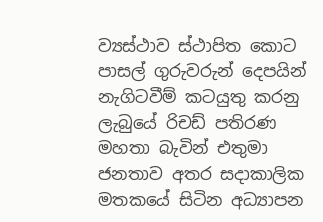ව්‍යස්‌ථාව ස්‌ථාපිත කොට පාසල් ගුරුවරුන් දෙපයින් නැගිටවීම් කටයුතු කරනු ලැබුයේ රිචඩ් පතිරණ මහතා බැවින් එතුමා ජනතාව අතර සදාකාලික මතකයේ සිටින අධ්‍යාපන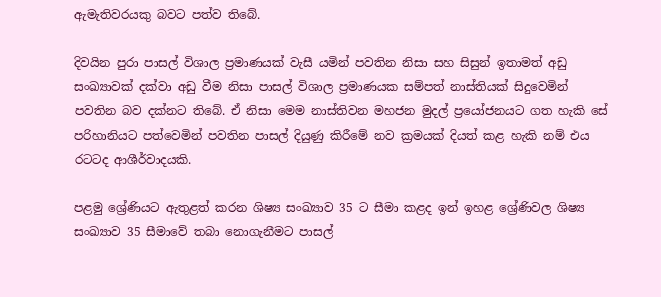ඇමැතිවරයකු බවට පත්ව තිබේ.

දිවයින පුරා පාසල් විශාල ප්‍රමාණයක්‌ වැසී යමින් පවතින නිසා සහ සිසුන් ඉතාමත් අඩු සංඛ්‍යාවක්‌ දක්‌වා අඩු වීම නිසා පාසල් විශාල ප්‍රමාණයක සම්පත් නාස්‌තියක්‌ සිදුවෙමින් පවතින බව දක්‌නට තිබේ. ඒ නිසා මෙම නාස්‌තිවන මහජන මුදල් ප්‍රයෝජනයට ගත හැකි සේ පරිහානියට පත්වෙමින් පවතින පාසල් දියුණු කිරීමේ නව ක්‍රමයක්‌ දියත් කළ හැකි නම් එය රටටද ආශීර්වාදයකි.

පළමු ශ්‍රේණියට ඇතුළත් කරන ශිෂ්‍ය සංඛ්‍යාව 35 ට සීමා කළද ඉන් ඉහළ ශ්‍රේණිවල ශිෂ්‍ය සංඛ්‍යාව 35 සීමාවේ තබා නොගැනීමට පාසල්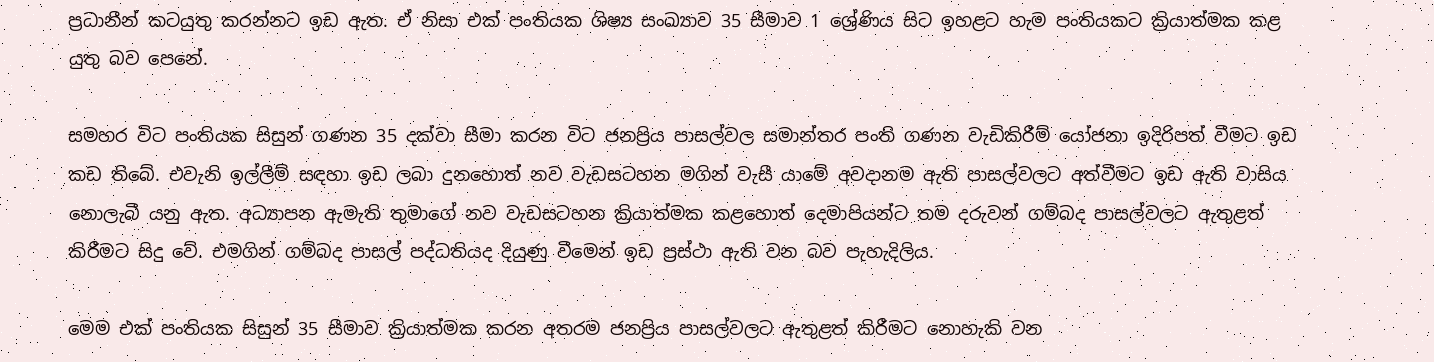ප්‍රධානීන් කටයුතු කරන්නට ඉඩ ඇත. ඒ නිසා එක්‌ පංතියක ශිෂ්‍ය සංඛ්‍යාව 35 සීමාව 1 ශ්‍රේණිය සිට ඉහළට හැම පංතියකට ක්‍රියාත්මක කළ යුතු බව පෙනේ.

සමහර විට පංතියක සිසුන් ගණන 35 දක්‌වා සීමා කරන විට ජනප්‍රිය පාසල්වල සමාන්තර පංති ගණන වැඩිකිරීම් යෝජනා ඉදිරිපත් වීමට ඉඩ කඩ තිබේ. එවැනි ඉල්ලීම් සඳහා ඉඩ ලබා දුනහොත් නව වැඩසටහන මගින් වැසී යාමේ අවදානම ඇති පාසල්වලට අත්වීමට ඉඩ ඇති වාසිය නොලැබී යනු ඇත. අධ්‍යාපන ඇමැති තුමාගේ නව වැඩසටහන ක්‍රියාත්මක කළහොත් දෙමාපියන්ට තම දරුවන් ගම්බද පාසල්වලට ඇතුළත් කිරීමට සිදු වේ. එමගින් ගම්බද පාසල් පද්ධතියද දියුණු වීමෙන් ඉඩ ප්‍රස්‌ථා ඇති වන බව පැහැදිලිය.

මෙම එක්‌ පංතියක සිසුන් 35 සීමාව ක්‍රියාත්මක කරන අතරම ජනප්‍රිය පාසල්වලට ඇතුළත් කිරීමට නොහැකි වන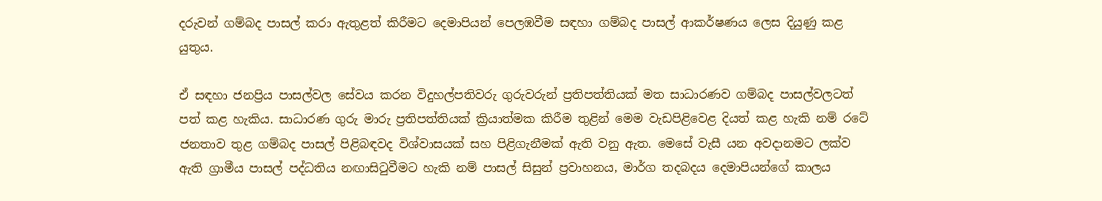දරුවන් ගම්බද පාසල් කරා ඇතුළත් කිරීමට දෙමාපියන් පෙලඹවීම සඳහා ගම්බද පාසල් ආකර්ෂණය ලෙස දියුණු කළ යුතුය.

ඒ සඳහා ජනප්‍රිය පාසල්වල සේවය කරන විදුහල්පතිවරු ගුරුවරුන් ප්‍රතිපත්තියක්‌ මත සාධාරණව ගම්බද පාසල්වලටත් පත් කළ හැකිය. සාධාරණ ගුරු මාරු ප්‍රතිපත්තියක්‌ ක්‍රියාත්මක කිරීම තුළින් මෙම වැඩපිළිවෙළ දියත් කළ හැකි නම් රටේ ජනතාව තුළ ගම්බද පාසල් පිළිබඳවද විශ්වාසයක්‌ සහ පිළිගැනීමක්‌ ඇති වනු ඇත. මෙසේ වැසී යන අවදානමට ලක්‌ව ඇති ග්‍රාමීය පාසල් පද්ධතිය නඟාසිටුවීමට හැකි නම් පාසල් සිසුන් ප්‍රවාහනය, මාර්ග තදබදය දෙමාපියන්ගේ කාලය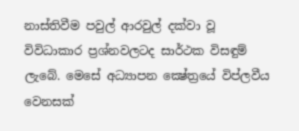නාස්‌තිවීම පවුල් ආරවුල් දක්‌වා වූ විවිධාකාර ප්‍රශ්නවලටද සාර්ථක විසඳුම් ලැබේ. මෙසේ අධ්‍යාපන ක්‍ෂේත්‍රයේ විප්ලවීය වෙනසක්‌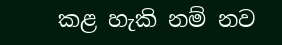කළ හැකි නම් නව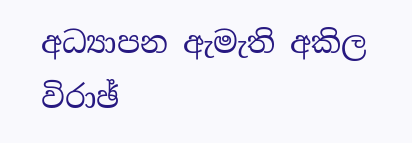අධ්‍යාපන ඇමැති අකිල විරාඡ්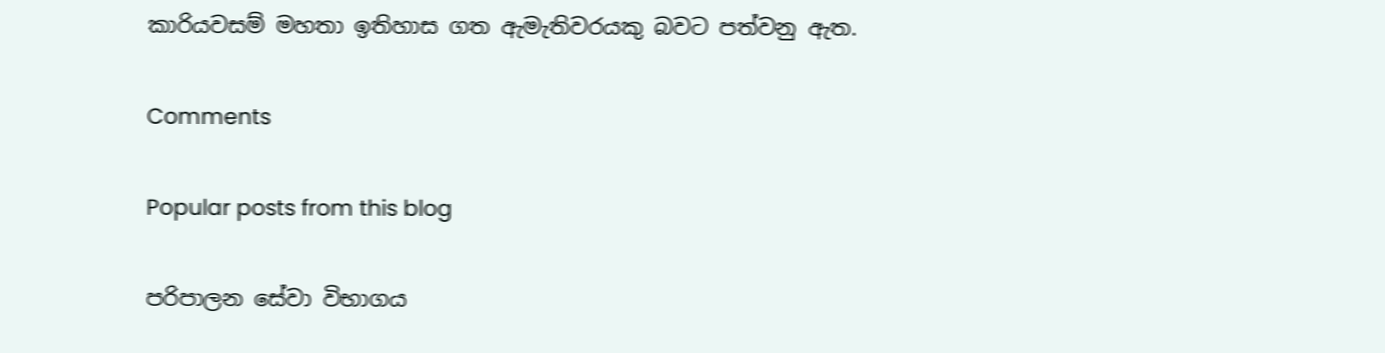කාරියවසම් මහතා ඉතිහාස ගත ඇමැතිවරයකු බවට පත්වනු ඇත.

Comments

Popular posts from this blog

පරිපාලන සේවා විභාගය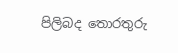පිලිබද තොරතුරු